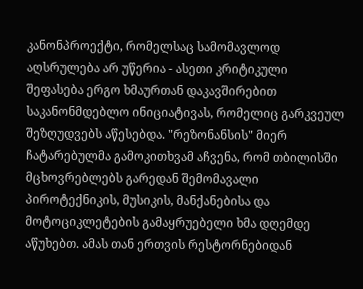კანონპროექტი, რომელსაც სამომავლოდ აღსრულება არ უწერია - ასეთი კრიტიკული შეფასება ერგო ხმაურთან დაკავშირებით საკანონმდებლო ინიციატივას, რომელიც გარკვეულ შეზღუდვებს აწესებდა. "რეზონანსის" მიერ ჩატარებულმა გამოკითხვამ აჩვენა, რომ თბილისში მცხოვრებლებს გარედან შემომავალი პიროტექნიკის, მუსიკის, მანქანებისა და მოტოციკლეტების გამაყრუებელი ხმა დღემდე აწუხებთ. ამას თან ერთვის რესტორნებიდან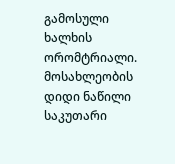გამოსული ხალხის ორომტრიალი. მოსახლეობის დიდი ნაწილი საკუთარი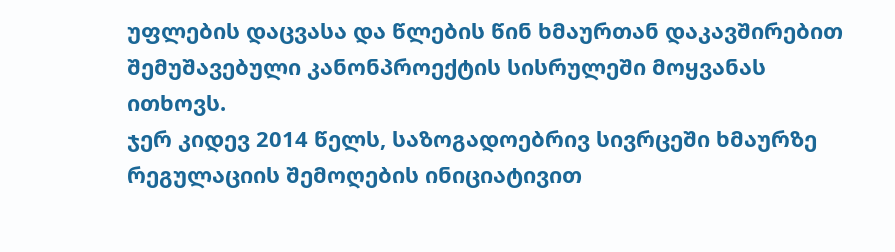უფლების დაცვასა და წლების წინ ხმაურთან დაკავშირებით შემუშავებული კანონპროექტის სისრულეში მოყვანას ითხოვს.
ჯერ კიდევ 2014 წელს, საზოგადოებრივ სივრცეში ხმაურზე რეგულაციის შემოღების ინიციატივით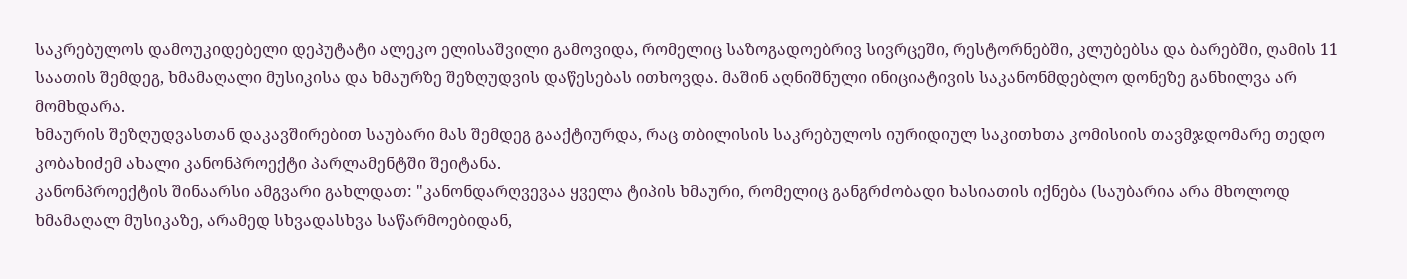საკრებულოს დამოუკიდებელი დეპუტატი ალეკო ელისაშვილი გამოვიდა, რომელიც საზოგადოებრივ სივრცეში, რესტორნებში, კლუბებსა და ბარებში, ღამის 11 საათის შემდეგ, ხმამაღალი მუსიკისა და ხმაურზე შეზღუდვის დაწესებას ითხოვდა. მაშინ აღნიშნული ინიციატივის საკანონმდებლო დონეზე განხილვა არ მომხდარა.
ხმაურის შეზღუდვასთან დაკავშირებით საუბარი მას შემდეგ გააქტიურდა, რაც თბილისის საკრებულოს იურიდიულ საკითხთა კომისიის თავმჯდომარე თედო კობახიძემ ახალი კანონპროექტი პარლამენტში შეიტანა.
კანონპროექტის შინაარსი ამგვარი გახლდათ: "კანონდარღვევაა ყველა ტიპის ხმაური, რომელიც განგრძობადი ხასიათის იქნება (საუბარია არა მხოლოდ ხმამაღალ მუსიკაზე, არამედ სხვადასხვა საწარმოებიდან,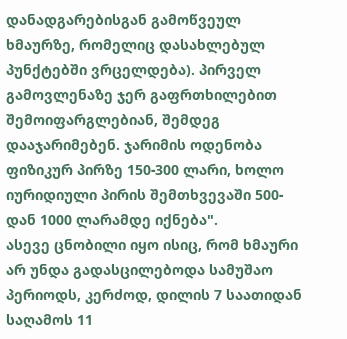დანადგარებისგან გამოწვეულ ხმაურზე, რომელიც დასახლებულ პუნქტებში ვრცელდება). პირველ გამოვლენაზე ჯერ გაფრთხილებით შემოიფარგლებიან, შემდეგ დააჯარიმებენ. ჯარიმის ოდენობა ფიზიკურ პირზე 150-300 ლარი, ხოლო იურიდიული პირის შემთხვევაში 500-დან 1000 ლარამდე იქნება".
ასევე ცნობილი იყო ისიც, რომ ხმაური არ უნდა გადასცილებოდა სამუშაო პერიოდს, კერძოდ, დილის 7 საათიდან საღამოს 11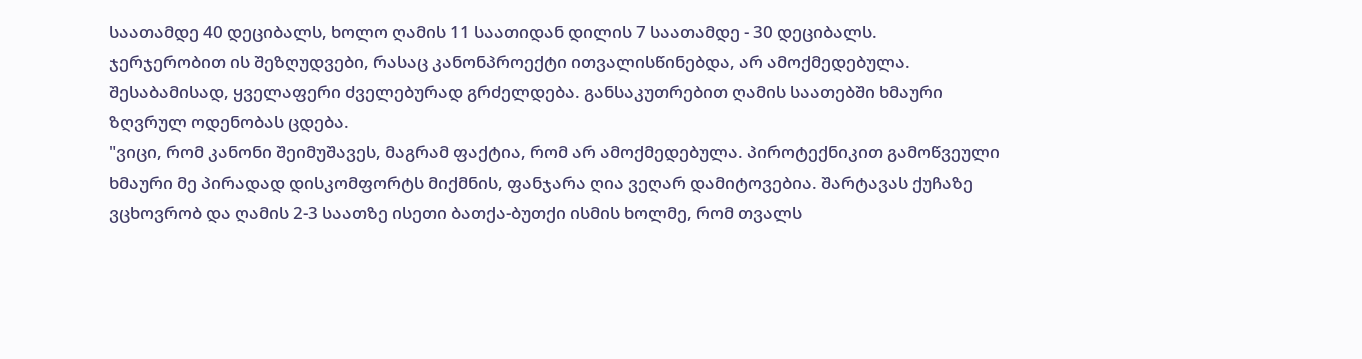საათამდე 40 დეციბალს, ხოლო ღამის 11 საათიდან დილის 7 საათამდე - 30 დეციბალს.
ჯერჯერობით ის შეზღუდვები, რასაც კანონპროექტი ითვალისწინებდა, არ ამოქმედებულა. შესაბამისად, ყველაფერი ძველებურად გრძელდება. განსაკუთრებით ღამის საათებში ხმაური ზღვრულ ოდენობას ცდება.
"ვიცი, რომ კანონი შეიმუშავეს, მაგრამ ფაქტია, რომ არ ამოქმედებულა. პიროტექნიკით გამოწვეული ხმაური მე პირადად დისკომფორტს მიქმნის, ფანჯარა ღია ვეღარ დამიტოვებია. შარტავას ქუჩაზე ვცხოვრობ და ღამის 2-3 საათზე ისეთი ბათქა-ბუთქი ისმის ხოლმე, რომ თვალს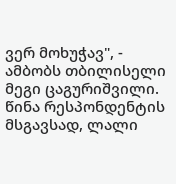ვერ მოხუჭავ", - ამბობს თბილისელი მეგი ცაგურიშვილი.
წინა რესპონდენტის მსგავსად, ლალი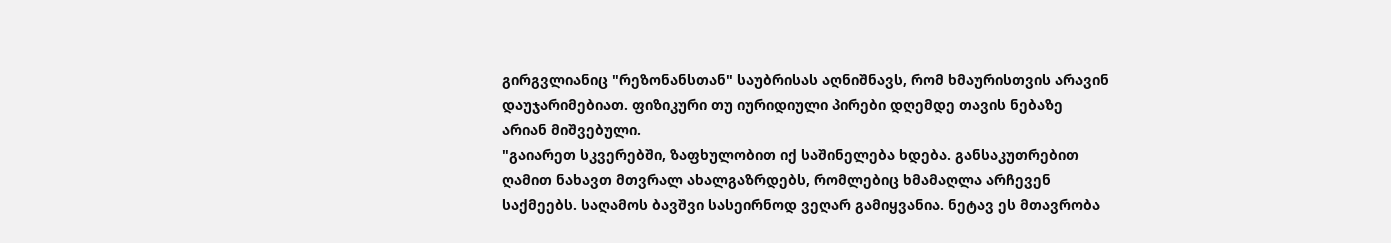გირგვლიანიც "რეზონანსთან" საუბრისას აღნიშნავს, რომ ხმაურისთვის არავინ დაუჯარიმებიათ. ფიზიკური თუ იურიდიული პირები დღემდე თავის ნებაზე არიან მიშვებული.
"გაიარეთ სკვერებში, ზაფხულობით იქ საშინელება ხდება. განსაკუთრებით ღამით ნახავთ მთვრალ ახალგაზრდებს, რომლებიც ხმამაღლა არჩევენ საქმეებს. საღამოს ბავშვი სასეირნოდ ვეღარ გამიყვანია. ნეტავ ეს მთავრობა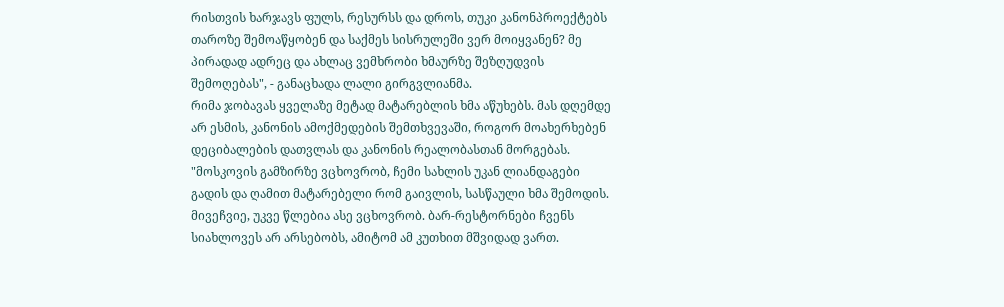რისთვის ხარჯავს ფულს, რესურსს და დროს, თუკი კანონპროექტებს თაროზე შემოაწყობენ და საქმეს სისრულეში ვერ მოიყვანენ? მე პირადად ადრეც და ახლაც ვემხრობი ხმაურზე შეზღუდვის შემოღებას", - განაცხადა ლალი გირგვლიანმა.
რიმა ჯობავას ყველაზე მეტად მატარებლის ხმა აწუხებს. მას დღემდე არ ესმის, კანონის ამოქმედების შემთხვევაში, როგორ მოახერხებენ დეციბალების დათვლას და კანონის რეალობასთან მორგებას.
"მოსკოვის გამზირზე ვცხოვრობ, ჩემი სახლის უკან ლიანდაგები გადის და ღამით მატარებელი რომ გაივლის, სასწაული ხმა შემოდის. მივეჩვიე, უკვე წლებია ასე ვცხოვრობ. ბარ-რესტორნები ჩვენს სიახლოვეს არ არსებობს, ამიტომ ამ კუთხით მშვიდად ვართ.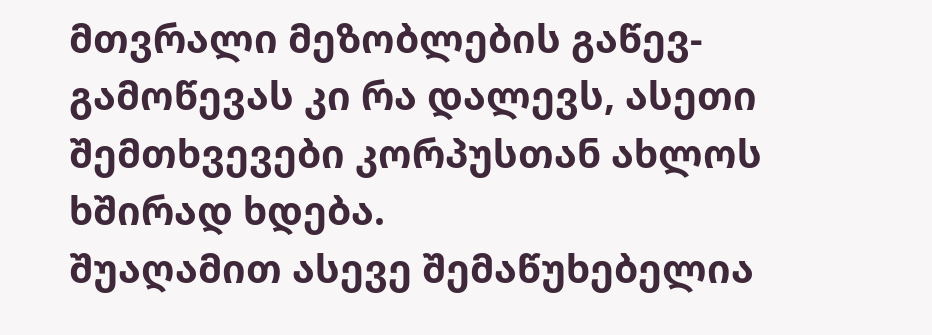მთვრალი მეზობლების გაწევ-გამოწევას კი რა დალევს, ასეთი შემთხვევები კორპუსთან ახლოს ხშირად ხდება.
შუაღამით ასევე შემაწუხებელია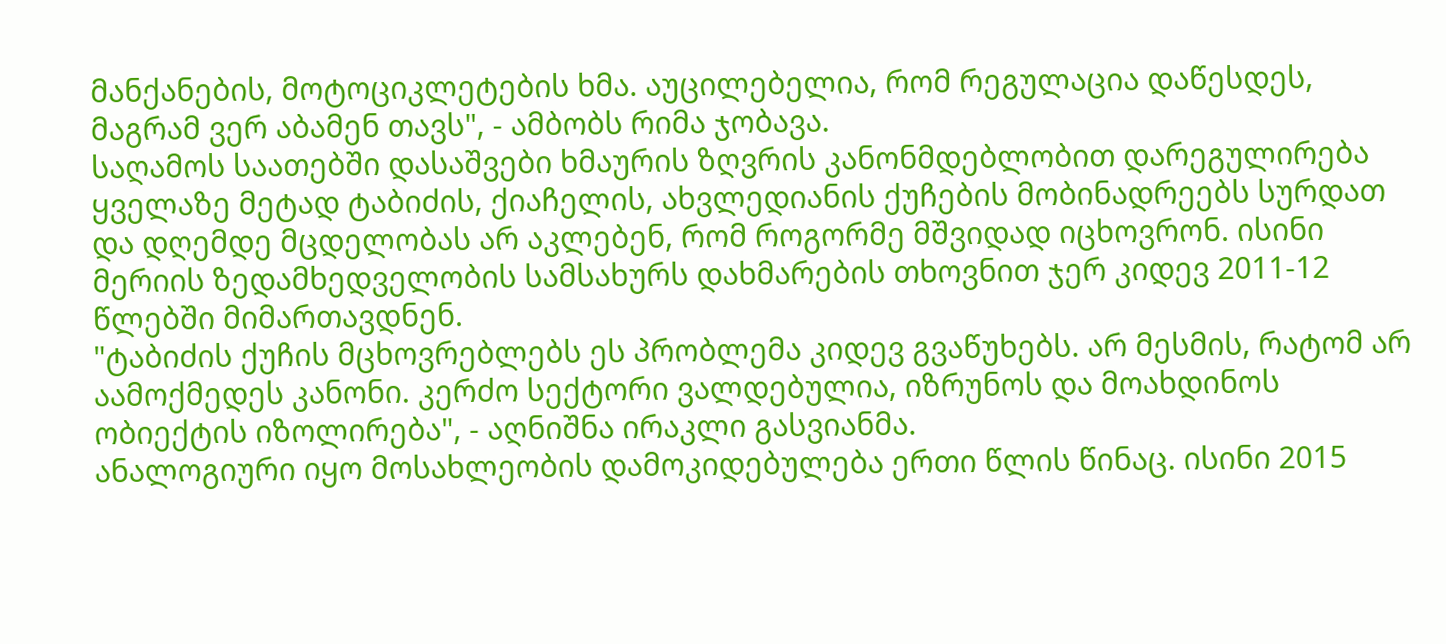მანქანების, მოტოციკლეტების ხმა. აუცილებელია, რომ რეგულაცია დაწესდეს, მაგრამ ვერ აბამენ თავს", - ამბობს რიმა ჯობავა.
საღამოს საათებში დასაშვები ხმაურის ზღვრის კანონმდებლობით დარეგულირება ყველაზე მეტად ტაბიძის, ქიაჩელის, ახვლედიანის ქუჩების მობინადრეებს სურდათ და დღემდე მცდელობას არ აკლებენ, რომ როგორმე მშვიდად იცხოვრონ. ისინი მერიის ზედამხედველობის სამსახურს დახმარების თხოვნით ჯერ კიდევ 2011-12 წლებში მიმართავდნენ.
"ტაბიძის ქუჩის მცხოვრებლებს ეს პრობლემა კიდევ გვაწუხებს. არ მესმის, რატომ არ აამოქმედეს კანონი. კერძო სექტორი ვალდებულია, იზრუნოს და მოახდინოს ობიექტის იზოლირება", - აღნიშნა ირაკლი გასვიანმა.
ანალოგიური იყო მოსახლეობის დამოკიდებულება ერთი წლის წინაც. ისინი 2015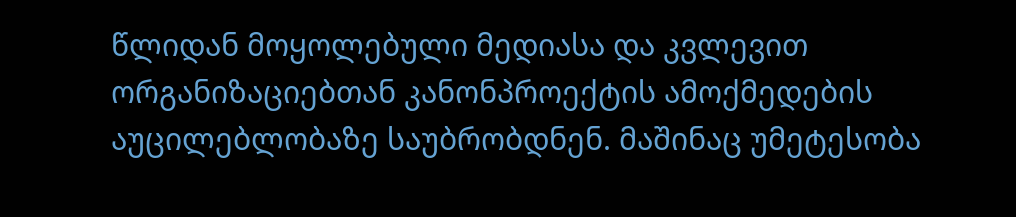წლიდან მოყოლებული მედიასა და კვლევით ორგანიზაციებთან კანონპროექტის ამოქმედების აუცილებლობაზე საუბრობდნენ. მაშინაც უმეტესობა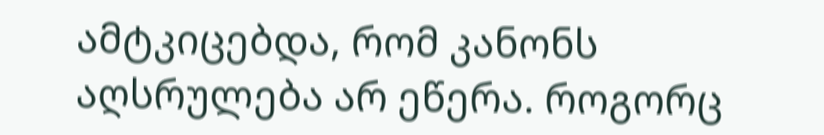ამტკიცებდა, რომ კანონს აღსრულება არ ეწერა. როგორც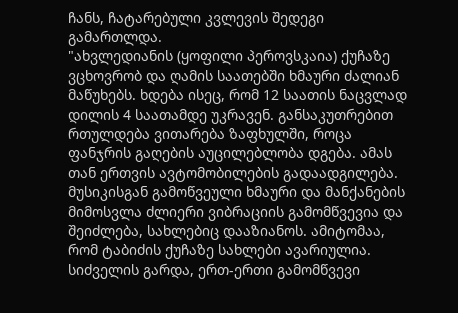ჩანს, ჩატარებული კვლევის შედეგი გამართლდა.
"ახვლედიანის (ყოფილი პეროვსკაია) ქუჩაზე ვცხოვრობ და ღამის საათებში ხმაური ძალიან მაწუხებს. ხდება ისეც, რომ 12 საათის ნაცვლად დილის 4 საათამდე უკრავენ. განსაკუთრებით რთულდება ვითარება ზაფხულში, როცა ფანჯრის გაღების აუცილებლობა დგება. ამას თან ერთვის ავტომობილების გადაადგილება. მუსიკისგან გამოწვეული ხმაური და მანქანების მიმოსვლა ძლიერი ვიბრაციის გამომწვევია და შეიძლება, სახლებიც დააზიანოს. ამიტომაა, რომ ტაბიძის ქუჩაზე სახლები ავარიულია. სიძველის გარდა, ერთ-ერთი გამომწვევი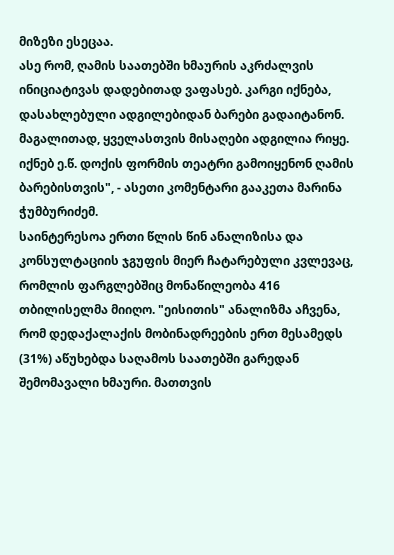მიზეზი ესეცაა.
ასე რომ, ღამის საათებში ხმაურის აკრძალვის ინიციატივას დადებითად ვაფასებ. კარგი იქნება, დასახლებული ადგილებიდან ბარები გადაიტანონ. მაგალითად, ყველასთვის მისაღები ადგილია რიყე. იქნებ ე.წ. დოქის ფორმის თეატრი გამოიყენონ ღამის ბარებისთვის", - ასეთი კომენტარი გააკეთა მარინა ჭუმბურიძემ.
საინტერესოა ერთი წლის წინ ანალიზისა და კონსულტაციის ჯგუფის მიერ ჩატარებული კვლევაც, რომლის ფარგლებშიც მონაწილეობა 416 თბილისელმა მიიღო. "ეისითის" ანალიზმა აჩვენა, რომ დედაქალაქის მობინადრეების ერთ მესამედს (31%) აწუხებდა საღამოს საათებში გარედან შემომავალი ხმაური. მათთვის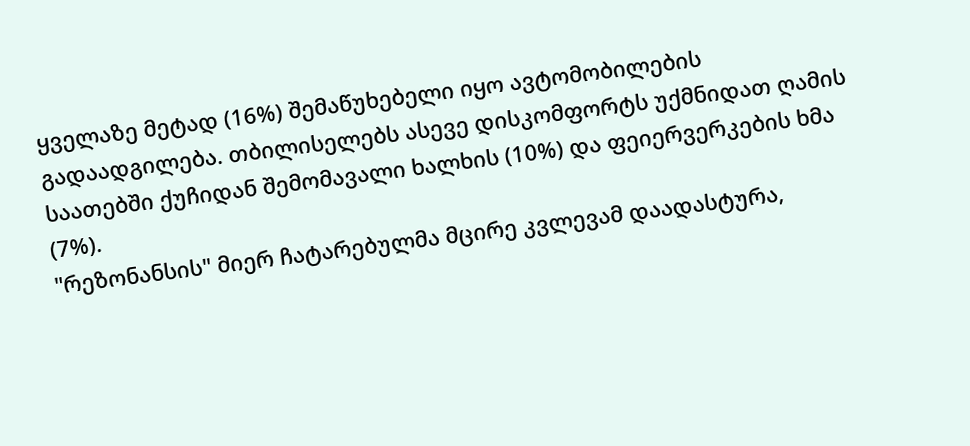ყველაზე მეტად (16%) შემაწუხებელი იყო ავტომობილების გადაადგილება. თბილისელებს ასევე დისკომფორტს უქმნიდათ ღამის საათებში ქუჩიდან შემომავალი ხალხის (10%) და ფეიერვერკების ხმა (7%).
"რეზონანსის" მიერ ჩატარებულმა მცირე კვლევამ დაადასტურა,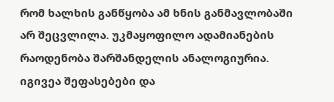რომ ხალხის განწყობა ამ ხნის განმავლობაში არ შეცვლილა. უკმაყოფილო ადამიანების რაოდენობა შარშანდელის ანალოგიურია. იგივეა შეფასებები და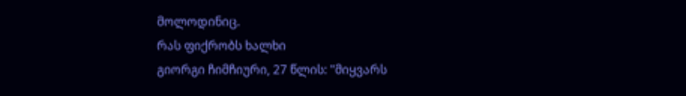მოლოდინიც.
რას ფიქრობს ხალხი
გიორგი ჩიმჩიური, 27 წლის: "მიყვარს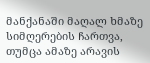მანქანაში მაღალ ხმაზე სიმღერების ჩართვა, თუმცა ამაზე არავის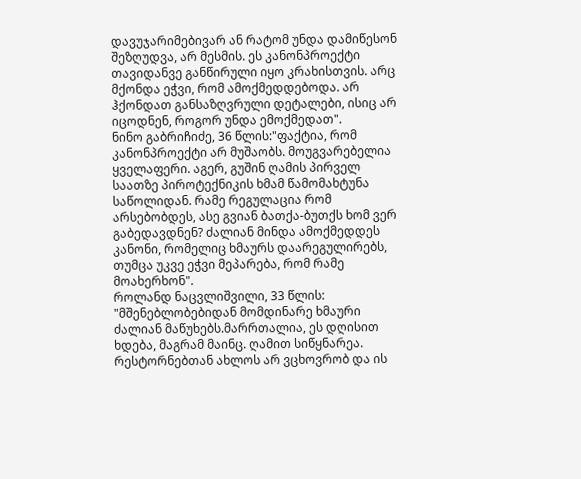დავუჯარიმებივარ ან რატომ უნდა დამიწესონ შეზღუდვა, არ მესმის. ეს კანონპროექტი თავიდანვე განწირული იყო კრახისთვის. არც მქონდა ეჭვი, რომ ამოქმედდებოდა. არ ჰქონდათ განსაზღვრული დეტალები, ისიც არ იცოდნენ, როგორ უნდა ემოქმედათ".
ნინო გაბრიჩიძე, 36 წლის:"ფაქტია, რომ კანონპროექტი არ მუშაობს. მოუგვარებელია ყველაფერი. აგერ, გუშინ ღამის პირველ საათზე პიროტექნიკის ხმამ წამომახტუნა საწოლიდან. რამე რეგულაცია რომ არსებობდეს, ასე გვიან ბათქა-ბუთქს ხომ ვერ გაბედავდნენ? ძალიან მინდა ამოქმედდეს კანონი, რომელიც ხმაურს დაარეგულირებს, თუმცა უკვე ეჭვი მეპარება, რომ რამე მოახერხონ".
როლანდ ნაცვლიშვილი, 33 წლის: "მშენებლობებიდან მომდინარე ხმაური ძალიან მაწუხებს.მარრთალია, ეს დღისით ხდება, მაგრამ მაინც. ღამით სიწყნარეა. რესტორნებთან ახლოს არ ვცხოვრობ და ის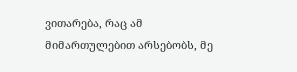ვითარება, რაც ამ მიმართულებით არსებობს, მე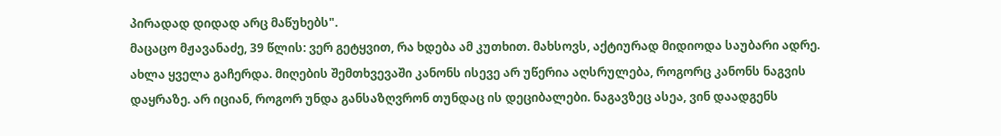პირადად დიდად არც მაწუხებს".
მაცაცო მჟავანაძე, 39 წლის: ვერ გეტყვით, რა ხდება ამ კუთხით. მახსოვს, აქტიურად მიდიოდა საუბარი ადრე. ახლა ყველა გაჩერდა. მიღების შემთხვევაში კანონს ისევე არ უწერია აღსრულება, როგორც კანონს ნაგვის დაყრაზე. არ იციან, როგორ უნდა განსაზღვრონ თუნდაც ის დეციბალები. ნაგავზეც ასეა, ვინ დაადგენს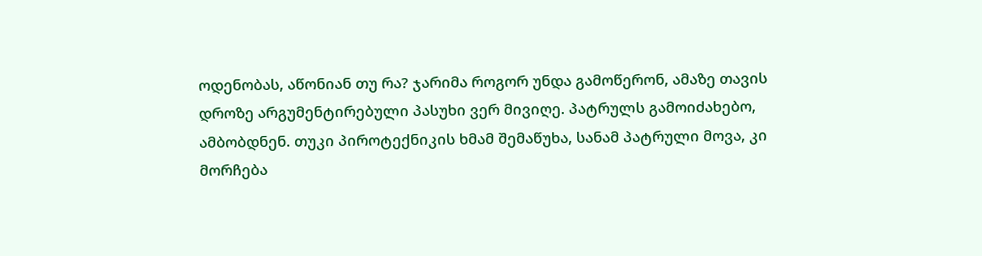ოდენობას, აწონიან თუ რა? ჯარიმა როგორ უნდა გამოწერონ, ამაზე თავის დროზე არგუმენტირებული პასუხი ვერ მივიღე. პატრულს გამოიძახებო, ამბობდნენ. თუკი პიროტექნიკის ხმამ შემაწუხა, სანამ პატრული მოვა, კი მორჩება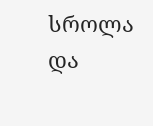სროლა და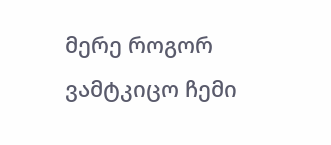მერე როგორ ვამტკიცო ჩემი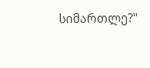სიმართლე?"